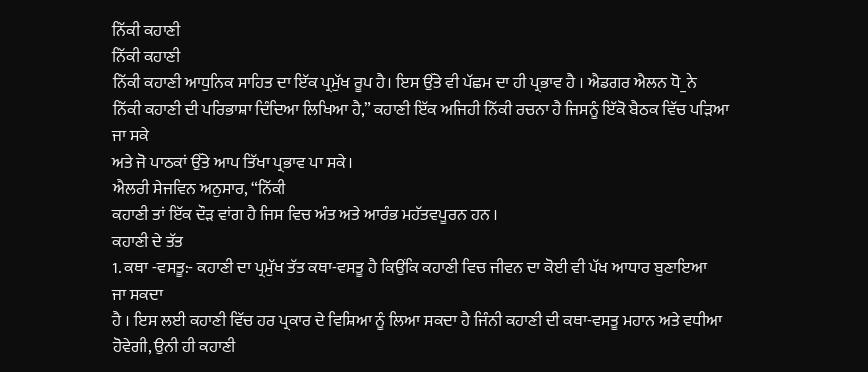ਨਿੱਕੀ ਕਹਾਣੀ
ਨਿੱਕੀ ਕਹਾਣੀ
ਨਿੱਕੀ ਕਹਾਣੀ ਆਧੁਨਿਕ ਸਾਹਿਤ ਦਾ ਇੱਕ ਪ੍ਰਮੁੱਖ ਰੂਪ ਹੈ। ਇਸ ਉੱਤੇ ਵੀ ਪੱਛਮ ਦਾ ਹੀ ਪ੍ਰਭਾਵ ਹੈ । ਐਡਗਰ ਐਲਨ ਧੋ_ਨੇ
ਨਿੱਕੀ ਕਹਾਣੀ ਦੀ ਪਰਿਭਾਸ਼ਾ ਦਿੰਦਿਆ ਲਿਖਿਆ ਹੈ,” ਕਹਾਣੀ ਇੱਕ ਅਜਿਹੀ ਨਿੱਕੀ ਰਚਨਾ ਹੈ ਜਿਸਨੂੰ ਇੱਕੋ ਬੈਠਕ ਵਿੱਚ ਪੜਿਆ
ਜਾ ਸਕੇ
ਅਤੇ ਜੋ ਪਾਠਕਾਂ ਉੱਤੇ ਆਪ ਤਿੱਖਾ ਪ੍ਰਭਾਵ ਪਾ ਸਕੇ।
ਐਲਰੀ ਸੇਜਵਿਨ ਅਨੁਸਾਰ, “ਨਿੱਕੀ
ਕਹਾਣੀ ਤਾਂ ਇੱਕ ਦੌੜ ਵਾਂਗ ਹੈ ਜਿਸ ਵਿਚ ਅੰਤ ਅਤੇ ਆਰੰਭ ਮਹੱਤਵਪੂਰਨ ਹਨ ।
ਕਹਾਣੀ ਦੇ ਤੱਤ
1. ਕਥਾ -ਵਸਤੂ:- ਕਹਾਣੀ ਦਾ ਪ੍ਰਮੁੱਖ ਤੱਤ ਕਥਾ-ਵਸਤੂ ਹੈ ਕਿਉਂਕਿ ਕਹਾਣੀ ਵਿਚ ਜੀਵਨ ਦਾ ਕੋਈ ਵੀ ਪੱਖ ਆਧਾਰ ਬੁਣਾਇਆ
ਜਾ ਸਕਦਾ
ਹੈ । ਇਸ ਲਈ ਕਹਾਣੀ ਵਿੱਚ ਹਰ ਪ੍ਰਕਾਰ ਦੇ ਵਿਸ਼ਿਆ ਨੂੰ ਲਿਆ ਸਕਦਾ ਹੈ ਜਿੰਨੀ ਕਹਾਣੀ ਦੀ ਕਥਾ-ਵਸਤੂ ਮਹਾਨ ਅਤੇ ਵਧੀਆ ਹੋਵੇਗੀ, ਉਨੀ ਹੀ ਕਹਾਣੀ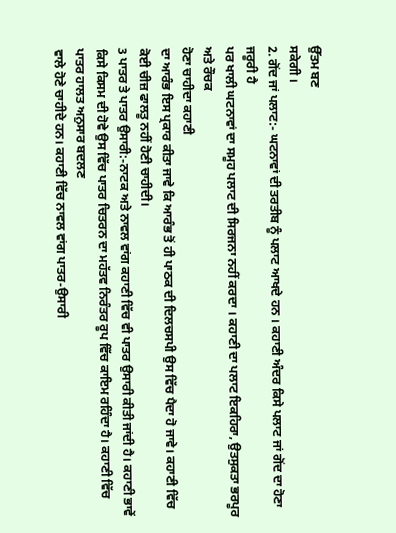ਉੱਤਮ ਬਣ
ਸਕੇਗੀ ।
2. ਗੋਂਦ ਜਾਂ ਪਲਾਟ:- ਘਟਨਾਵਾਂ ਦੀ ਤਰਤੀਬ ਨੂੰ ਪਲਾਟ ਆਖਦੇ ਹਨ । ਕਹਾਣੀ ਅੰਦਰ ਕਿਸੇ ਪਲਾਟ ਜਾਂ ਗੋਂਦ ਦਾ ਹੋਣਾ
ਜਰੂਰੀ ਹੈ
ਪਰ ਖਾਲੀ ਘਟਨਾਵਾਂ ਦਾ ਸਮੂਹ ਪਲਾਟ ਦੀ ਸਿਰਜਨਾ ਨਹੀਂ ਕਰਦਾ । ਕਹਾਣੀ ਦਾ ਪਲਾਟ ਇਕਹਿਰਾ, ਉਤਸੁਕਤਾ ਭਰਪੂਰ ਅਤੇ ਰੌਚਕ
ਹੋਣਾ ਚਾਹੀਦਾ ਕਹਾਣੀ
ਦਾ ਆਰੰਭ ਇਸ ਪ੍ਰਕਾਰ ਕੀਤਾ ਜਾਵੇ ਕਿ ਆਰੰਭ ਤੋਂ ਹੀ ਪਾਠਕ ਦੀ ਦਿਲਚਸਪੀ ਉਸ ਵਿੱਚ ਪੈਦਾ ਹੋ ਜਾਵੇ। ਕਹਾਣੀ ਵਿੱਚ ਕੋਈ ਚੀਜ਼ ਫਾਲਤੂ ਨਹੀਂ ਹੋਣੀ ਚਾਹੀਦੀ।
3 ਪਾਤਰ ਤੇ ਪਾਤਰ ਉਸਾਰੀ:-ਨਾਟਕ ਅਤੇ ਨਾਵਲ ਵਾਂਗ ਕਹਾਣੀ ਵਿੱਚ ਵੀ ਪਾਤਰ ਉਸਾਰੀ ਕੀਤੀ ਜਾਂਦੀ ਹੈ। ਕਹਾਣੀ ਭਾਵੇਂ ਕਿਸੇ ਕਿਸਮ ਦੀ ਹੋਵੇ ਉਸ ਵਿੱਚ ਪਾਤਰ ਚਿਤਰਨ ਦਾ ਮਹੱਤਵ ਨਿਰੰਤਰ ਰੂਪ ਵਿੱਚ ਕਾਇਮ ਰਹਿੰਦਾ ਹੈ। ਕਹਾਣੀ ਵਿੱਚ ਪਾਤਰ ਹਾਲਤ ਅਨੁਸਾਰ ਬਦਲਣ
ਵਾਲੇ ਹੋਣੇ ਚਾਹੀਦੇ ਹਨ। ਕਹਾਣੀ ਵਿੱਚ ਨਾਵਲ ਵਾਂਗ ਪਾਤਰ-ਉਸਾਰੀ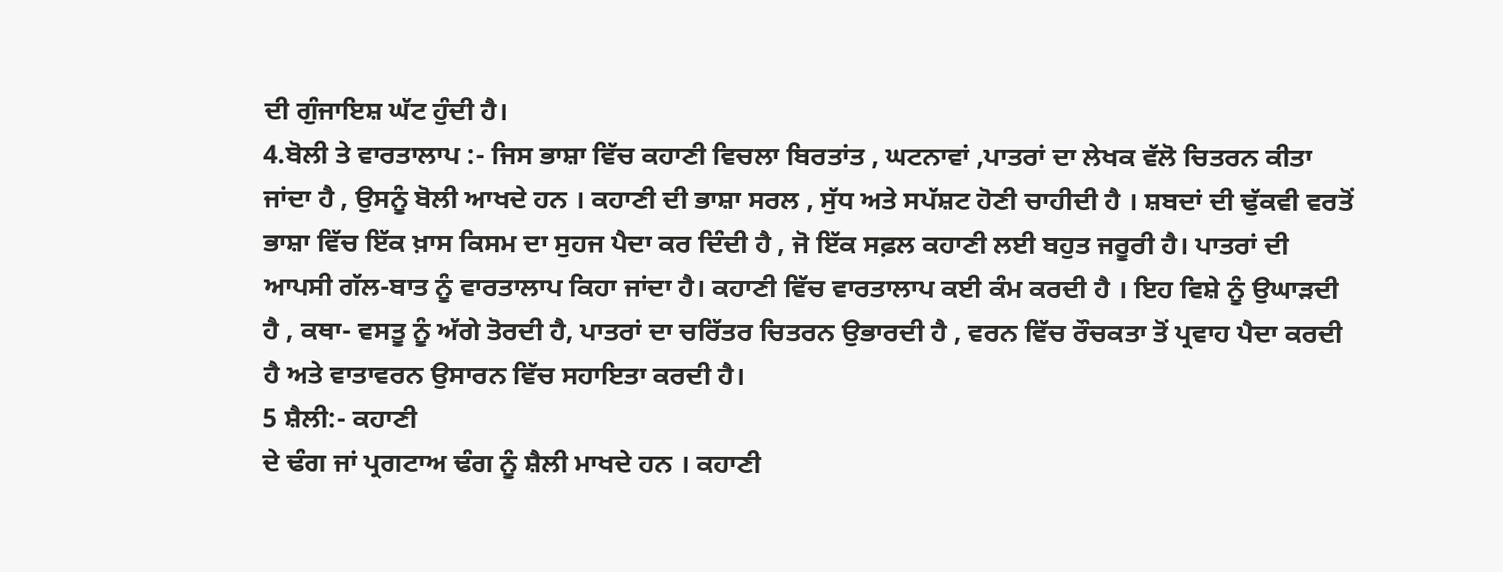ਦੀ ਗੁੰਜਾਇਸ਼ ਘੱਟ ਹੁੰਦੀ ਹੈ।
4.ਬੋਲੀ ਤੇ ਵਾਰਤਾਲਾਪ :- ਜਿਸ ਭਾਸ਼ਾ ਵਿੱਚ ਕਹਾਣੀ ਵਿਚਲਾ ਬਿਰਤਾਂਤ , ਘਟਨਾਵਾਂ ,ਪਾਤਰਾਂ ਦਾ ਲੇਖਕ ਵੱਲੋ ਚਿਤਰਨ ਕੀਤਾ ਜਾਂਦਾ ਹੈ , ਉਸਨੂੰ ਬੋਲੀ ਆਖਦੇ ਹਨ । ਕਹਾਣੀ ਦੀ ਭਾਸ਼ਾ ਸਰਲ , ਸੁੱਧ ਅਤੇ ਸਪੱਸ਼ਟ ਹੋਣੀ ਚਾਹੀਦੀ ਹੈ । ਸ਼ਬਦਾਂ ਦੀ ਢੁੱਕਵੀ ਵਰਤੋਂ ਭਾਸ਼ਾ ਵਿੱਚ ਇੱਕ ਖ਼ਾਸ ਕਿਸਮ ਦਾ ਸੁਹਜ ਪੈਦਾ ਕਰ ਦਿੰਦੀ ਹੈ , ਜੋ ਇੱਕ ਸਫ਼ਲ ਕਹਾਣੀ ਲਈ ਬਹੁਤ ਜਰੂਰੀ ਹੈ। ਪਾਤਰਾਂ ਦੀ ਆਪਸੀ ਗੱਲ-ਬਾਤ ਨੂੰ ਵਾਰਤਾਲਾਪ ਕਿਹਾ ਜਾਂਦਾ ਹੈ। ਕਹਾਣੀ ਵਿੱਚ ਵਾਰਤਾਲਾਪ ਕਈ ਕੰਮ ਕਰਦੀ ਹੈ । ਇਹ ਵਿਸ਼ੇ ਨੂੰ ਉਘਾੜਦੀ ਹੈ , ਕਥਾ- ਵਸਤੂ ਨੂੰ ਅੱਗੇ ਤੋਰਦੀ ਹੈ, ਪਾਤਰਾਂ ਦਾ ਚਰਿੱਤਰ ਚਿਤਰਨ ਉਭਾਰਦੀ ਹੈ , ਵਰਨ ਵਿੱਚ ਰੌਚਕਤਾ ਤੋਂ ਪ੍ਰਵਾਹ ਪੈਦਾ ਕਰਦੀ ਹੈ ਅਤੇ ਵਾਤਾਵਰਨ ਉਸਾਰਨ ਵਿੱਚ ਸਹਾਇਤਾ ਕਰਦੀ ਹੈ।
5 ਸ਼ੈਲੀ:- ਕਹਾਣੀ
ਦੇ ਢੰਗ ਜਾਂ ਪ੍ਰਗਟਾਅ ਢੰਗ ਨੂੰ ਸ਼ੈਲੀ ਮਾਖਦੇ ਹਨ । ਕਹਾਣੀ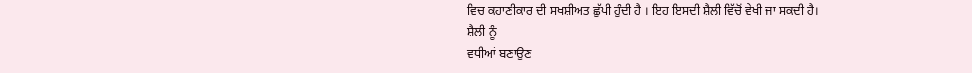ਵਿਚ ਕਹਾਣੀਕਾਰ ਦੀ ਸਖਸ਼ੀਅਤ ਛੁੱਪੀ ਹੁੰਦੀ ਹੈ । ਇਹ ਇਸਦੀ ਸ਼ੈਲੀ ਵਿੱਚੋਂ ਵੇਖੀ ਜਾ ਸਕਦੀ ਹੈ।
ਸ਼ੈਲੀ ਨੂੰ
ਵਧੀਆਂ ਬਣਾਉਣ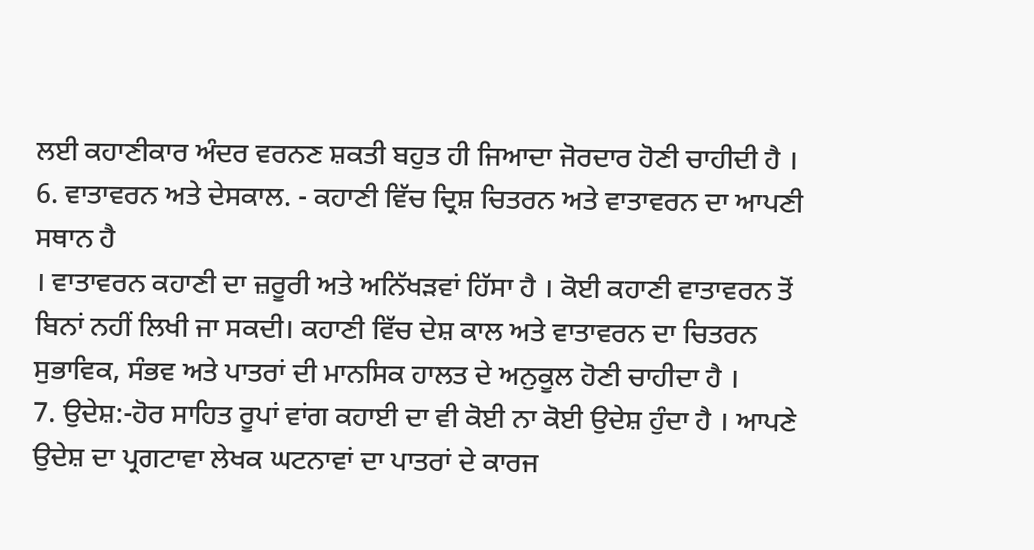ਲਈ ਕਹਾਣੀਕਾਰ ਅੰਦਰ ਵਰਨਣ ਸ਼ਕਤੀ ਬਹੁਤ ਹੀ ਜਿਆਦਾ ਜੋਰਦਾਰ ਹੋਣੀ ਚਾਹੀਦੀ ਹੈ ।
6. ਵਾਤਾਵਰਨ ਅਤੇ ਦੇਸਕਾਲ. - ਕਹਾਣੀ ਵਿੱਚ ਦ੍ਰਿਸ਼ ਚਿਤਰਨ ਅਤੇ ਵਾਤਾਵਰਨ ਦਾ ਆਪਣੀ
ਸਥਾਨ ਹੈ
। ਵਾਤਾਵਰਨ ਕਹਾਣੀ ਦਾ ਜ਼ਰੂਰੀ ਅਤੇ ਅਨਿੱਖੜਵਾਂ ਹਿੱਸਾ ਹੈ । ਕੋਈ ਕਹਾਣੀ ਵਾਤਾਵਰਨ ਤੋਂ ਬਿਨਾਂ ਨਹੀਂ ਲਿਖੀ ਜਾ ਸਕਦੀ। ਕਹਾਣੀ ਵਿੱਚ ਦੇਸ਼ ਕਾਲ ਅਤੇ ਵਾਤਾਵਰਨ ਦਾ ਚਿਤਰਨ ਸੁਭਾਵਿਕ, ਸੰਭਵ ਅਤੇ ਪਾਤਰਾਂ ਦੀ ਮਾਨਸਿਕ ਹਾਲਤ ਦੇ ਅਨੁਕੂਲ ਹੋਣੀ ਚਾਹੀਦਾ ਹੈ ।
7. ਉਦੇਸ਼:-ਹੋਰ ਸਾਹਿਤ ਰੂਪਾਂ ਵਾਂਗ ਕਹਾਈ ਦਾ ਵੀ ਕੋਈ ਨਾ ਕੋਈ ਉਦੇਸ਼ ਹੁੰਦਾ ਹੈ । ਆਪਣੇ ਉਦੇਸ਼ ਦਾ ਪ੍ਰਗਟਾਵਾ ਲੇਖਕ ਘਟਨਾਵਾਂ ਦਾ ਪਾਤਰਾਂ ਦੇ ਕਾਰਜ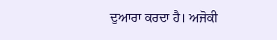ਦੁਆਰਾ ਕਰਦਾ ਹੈ। ਅਜੋਕੀ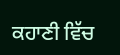ਕਹਾਣੀ ਵਿੱਚ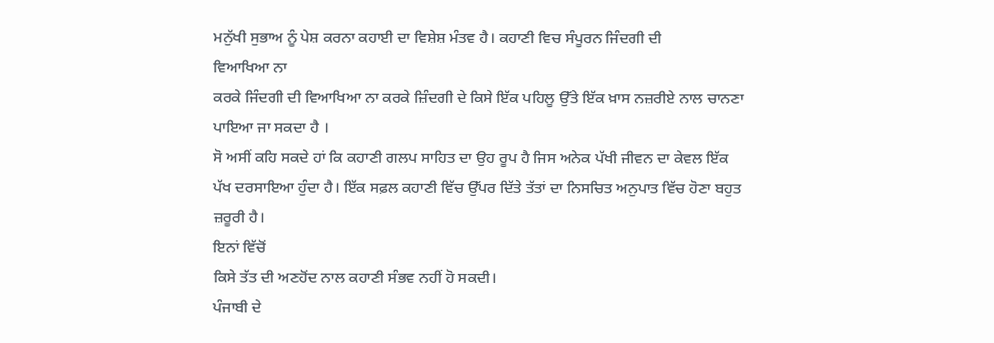ਮਨੁੱਖੀ ਸੁਭਾਅ ਨੂੰ ਪੇਸ਼ ਕਰਨਾ ਕਹਾਈ ਦਾ ਵਿਸ਼ੇਸ਼ ਮੰਤਵ ਹੈ। ਕਹਾਣੀ ਵਿਚ ਸੰਪੂਰਨ ਜਿੰਦਗੀ ਦੀ
ਵਿਆਖਿਆ ਨਾ
ਕਰਕੇ ਜਿੰਦਗੀ ਦੀ ਵਿਆਖਿਆ ਨਾ ਕਰਕੇ ਜ਼ਿੰਦਗੀ ਦੇ ਕਿਸੇ ਇੱਕ ਪਹਿਲੂ ਉੱਤੇ ਇੱਕ ਖ਼ਾਸ ਨਜ਼ਰੀਏ ਨਾਲ ਚਾਨਣਾ ਪਾਇਆ ਜਾ ਸਕਦਾ ਹੈ ।
ਸੋ ਅਸੀਂ ਕਹਿ ਸਕਦੇ ਹਾਂ ਕਿ ਕਹਾਣੀ ਗਲਪ ਸਾਹਿਤ ਦਾ ਉਹ ਰੂਪ ਹੈ ਜਿਸ ਅਨੇਕ ਪੱਖੀ ਜੀਵਨ ਦਾ ਕੇਵਲ ਇੱਕ ਪੱਖ ਦਰਸਾਇਆ ਹੁੰਦਾ ਹੈ। ਇੱਕ ਸਫ਼ਲ ਕਹਾਣੀ ਵਿੱਚ ਉੱਪਰ ਦਿੱਤੇ ਤੱਤਾਂ ਦਾ ਨਿਸਚਿਤ ਅਨੁਪਾਤ ਵਿੱਚ ਹੋਣਾ ਬਹੁਤ ਜ਼ਰੂਰੀ ਹੈ।
ਇਨਾਂ ਵਿੱਚੋਂ
ਕਿਸੇ ਤੱਤ ਦੀ ਅਣਹੋਂਦ ਨਾਲ ਕਹਾਣੀ ਸੰਭਵ ਨਹੀਂ ਹੋ ਸਕਦੀ।
ਪੰਜਾਬੀ ਦੇ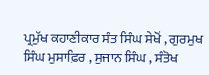ਪ੍ਰਮੁੱਖ ਕਹਾਣੀਕਾਰ ਸੰਤ ਸਿੰਘ ਸੇਖੋਂ , ਗੁਰਮੁਖ ਸਿੰਘ ਮੁਸਾਫ਼ਿਰ , ਸੁਜਾਨ ਸਿੰਘ , ਸੰਤੋਖ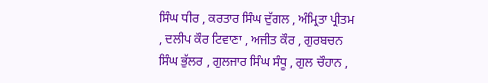ਸਿੰਘ ਧੀਰ , ਕਰਤਾਰ ਸਿੰਘ ਦੁੱਗਲ , ਅੰਮ੍ਰਿਤਾ ਪ੍ਰੀਤਮ , ਦਲੀਪ ਕੌਰ ਟਿਵਾਣਾ , ਅਜੀਤ ਕੌਰ , ਗੁਰਬਚਨ ਸਿੰਘ ਭੁੱਲਰ , ਗੁਲਜਾਰ ਸਿੰਘ ਸੰਧੂ , ਗੁਲ ਚੌਹਾਨ ,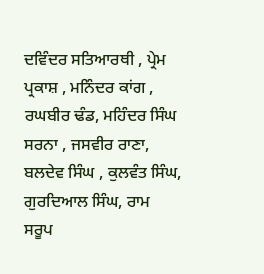ਦਵਿੰਦਰ ਸਤਿਆਰਥੀ , ਪ੍ਰੇਮ ਪ੍ਰਕਾਸ਼ , ਮਨਿੰਦਰ ਕਾਂਗ , ਰਘਬੀਰ ਢੰਡ, ਮਹਿੰਦਰ ਸਿੰਘ ਸਰਨਾ , ਜਸਵੀਰ ਰਾਣਾ, ਬਲਦੇਵ ਸਿੰਘ , ਕੁਲਵੰਤ ਸਿੰਘ, ਗੁਰਦਿਆਲ ਸਿੰਘ, ਰਾਮ ਸਰੂਪ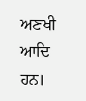ਅਣਖੀ ਆਦਿ ਹਨ।